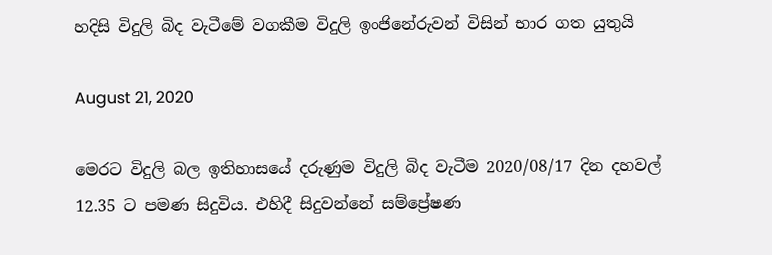හදිසි විදුලි බිද වැටීමේ වගකීම විදුලි ඉංජිනේරුවන් විසින් භාර ගත යුතුයි

August 21, 2020

මෙරට විදුලි බල ඉතිහාසයේ දරුණුම විදුලි බිද වැටීම 2020/08/17 දින දහවල් 12.35 ට පමණ සිදුවිය. එහිදී සිදුවන්නේ සම්ප්‍රේෂණ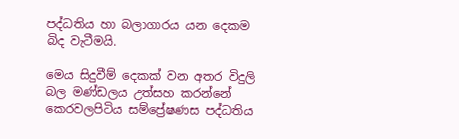පද්ධතිය හා බලාගාරය යන දෙකම  බිද වැටීමයි.

මෙය සිදුවීම් දෙකක් වන අතර විදුලි බල මණ්ඩලය උත්සහ කරන්නේ කෙරවලපිටිය සම්ප්‍රේෂණස පද්ධතිය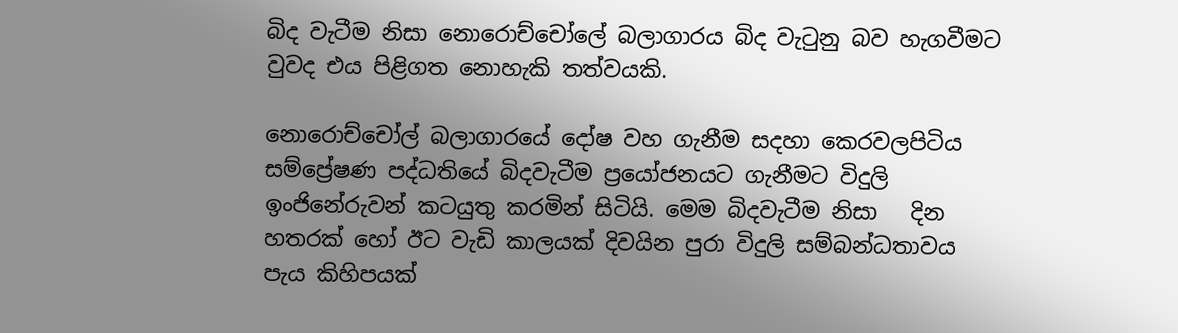බිද වැටීම නිසා නොරොච්චෝලේ බලාගාරය බිද වැටුනු බව හැගවීමට වුවද එය පිළිගත නොහැකි තත්වයකි.

නොරොච්ච‌ෝල් බලාගාරයේ දෝෂ වහ ගැනීම සදහා කෙරවලපිටිය සම්ප්‍රේෂණ පද්ධතියේ බිදවැටීම ප්‍රයෝජනයට ගැනීමට විදුලි ඉංජිනේරුවන් කටයුතු කරමින් සිටියි. මෙම බිදවැටීම නිසා   දින හතරක් හෝ ඊට වැඩි කාලයක් දිවයින පුරා විදුලි සම්බන්ධතාවය පැය කිහිපයක්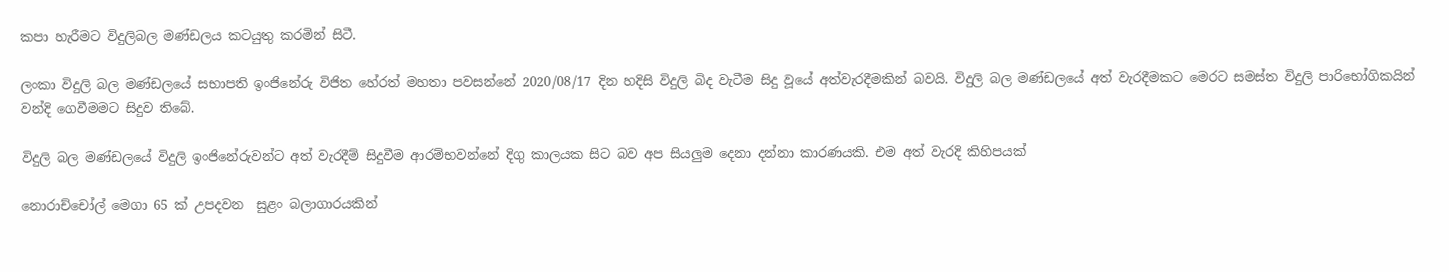කපා හැරීමට විදුලිබල මණ්ඩලය කටයුතු කරමින් සිටී.

ලංකා විදුලි බල මණ්ඩලයේ සභාපති ඉංජිනේරු විජිත හේරත් මහතා පවසන්නේ 2020/08/17 දින හදිසි විදුලි බිද වැටීම සිදු වූයේ අත්වැරදීමකින් බවයි. විදුලි බල මණ්ඩලයේ අත් වැරදීමකට මෙරට සමස්ත විදුලි පාරිභෝගිකයින් වන්දි ගෙවීමමට සිදුව තිබේ.

විදුලි බල මණ්ඩලයේ විදුලි ඉංජිනේරුවන්ට අත් වැරදීම් සිදුවීම ආරම්භවන්නේ දිගු කාලයක සිට බව අප සියලුම දෙනා දන්නා කාරණයකි. එම අත් වැරදි කිහිපයක්

නොරාච්ච‌ෝල් මෙගා 65 ක් උපදවන  සුළං බලාගාරයකින්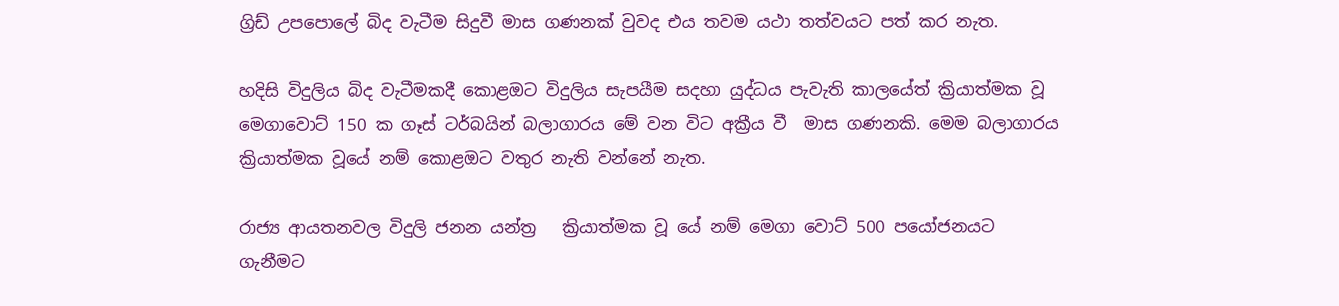ග්‍රිඩ් උපපොලේ බිද වැටීම සිදුවී මාස ගණනක් වුවද එය තවම යථා තත්වයට පත් කර නැත.

හදිසි විදුලිය බිද වැටීමකදී කොළඔට විදුලිය සැපයීම සදහා යුද්ධය පැවැති කාලයේත් ක්‍රියාත්මක වූ මෙගාවොට් 150 ක ගෑස් ටර්බයින් බලාගාරය මේ වන විට අක්‍රීය වී  මාස ගණනකි. මෙම බලාගාරය ක්‍රියාත්මක වූයේ නම් කොළඔට වතුර නැති වන්නේ නැත.

රාජ්‍ය ආයතනවල විදුලි ජනන යන්ත්‍ර   ක්‍රියාත්මක වූ යේ නම් මෙගා වොට් 500 පයෝජනයට  ගැනීමට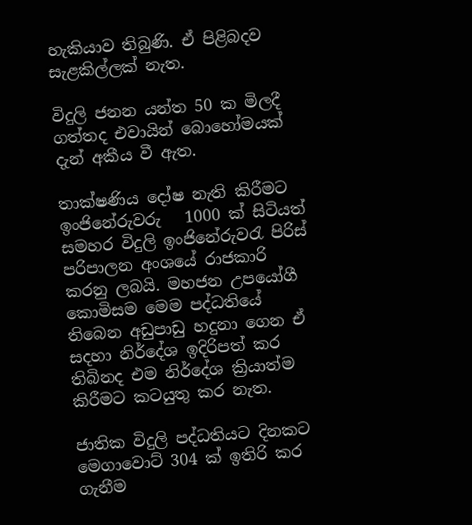හැකියාව තිබුණි. ඒ පිළිබදව සැළකිල්ලක් නැත.

විදුලි ජනන යන්ත 50 ක මිලදී ගත්තද එවායින් බොහෝමයක් දැන් අකීය වී ඇත.

තාක්ෂණිය දෝෂ නැති කිරීමට ඉංජිනේරුවරු   1000 ක් සිටියත් සමහර විදුලි ඉංජිනේරුවරැ පිරිස් පරිපාලන අංශයේ රාජකාරි කරනු ලබයි. මහජන උපයෝගී කොමිසම මෙම පද්ධතියේ තිබෙන අඩුපාඩු හදුනා ගෙන ඒ සදහා නිර්දේශ ඉදිරිපත් කර තිබිනද එම නිර්දේශ ක්‍රියාත්ම කිරීමට කටයුතු කර නැත.

ජාතික විදුලි පද්ධතියට දිනකට මෙගාවොට් 304 ක් ඉතිරි කර ගැනීම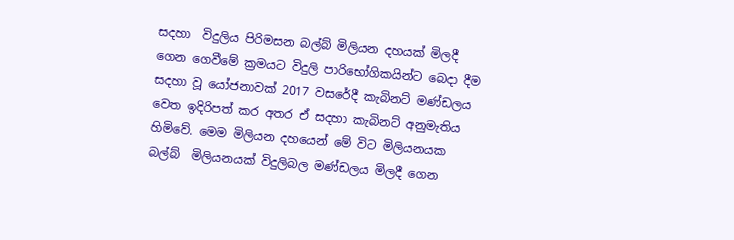සදහා  විදුලිය පිරිමසන බල්බ් මිලියන දහයක් මිලදී ගෙන ගෙවීමේ ක්‍රමයට විදුලි පාරිභෝගිකයින්ට බෙදා දීම සදහා වූ යෝජනාවක් 2017 වසරේදී කැබිනට් මණ්ඩලය වෙත ඉදිරිපත් කර අතර ඒ සදහා කැබිනට් අනුමැතිය හිමිවේ. මෙම මිලියන දහයෙන් මේ විට මිලියනයක බල්බ්  මිලියනයක් විදුලිබල මණ්ඩලය මිලදී ගෙන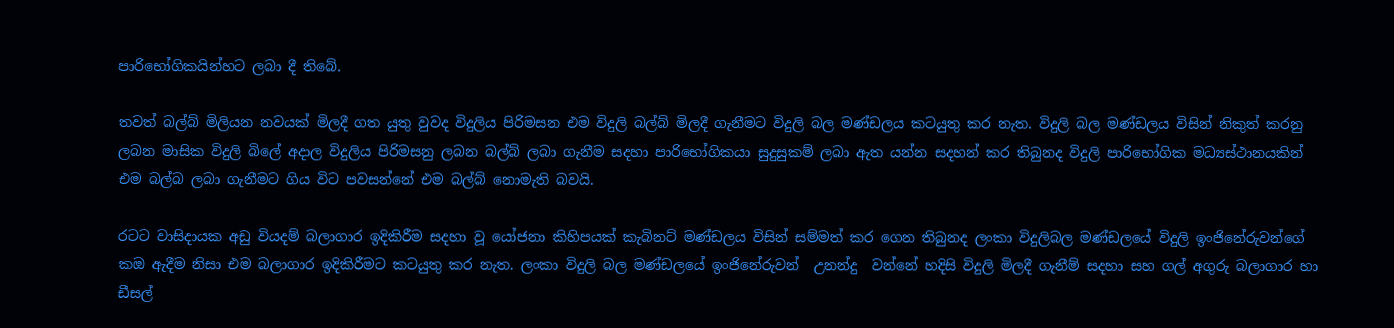පාරිභෝගිකයින්හට ලබා දී තිබේ.

තවත් බල්බ් මිලියන නවයක් මිලදී ගත යුතු වුවද විදුලිය පිරිමසන එම විදුලි බල්බ් මිලදී ගැනීමට විදුලි බල මණ්ඩලය කටයුතු කර නැත. විදුලි බල මණ්ඩලය විසින් නිකුත් කරනු ලබන මාසික විදුලි බිලේ අදාල විදුලිය පිරිමසනු ලබන බල්බ් ලබා ගැනීම සදහා පාරිභෝගිකයා සුදුසුකම් ලබා ඇත යන්න සදහන් කර තිබුනද විදුලි පාරිභෝගික මධ්‍යස්ථානයකින් එම බල්බ ලබා ගැනීමට ගිය විට පවසන්නේ එම බල්බ් නොමැති බවයි.

රටට වාසිදායක අඩු වියදම් බලාගාර ඉදිකිරීම සදහා වූ යෝජනා කිහිපයක් කැබිනට් මණ්ඩලය විසින් සම්මත් කර ගෙන තිබුනද ලංකා විදුලිබල මණ්ඩලයේ විදුලි ඉංජිනේරුවන්ගේ කඔ ඇදීම නිසා එම බලාගාර ඉදිකිරීමට කටයුතු කර නැත. ලංකා විදුලි බල මණ්ඩලයේ ඉංජිනේරුවන්  උනන්දු  වන්නේ හදිසි විදුලි මිලදී ගැනීම් සදහා සහ ගල් අගුරු බලාගාර හා ඩීසල්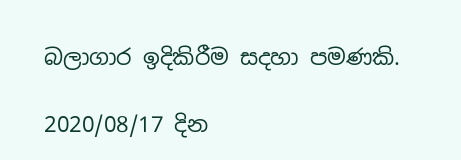බලාගාර ඉදිකිරීම සදහා පමණකි.

2020/08/17 දින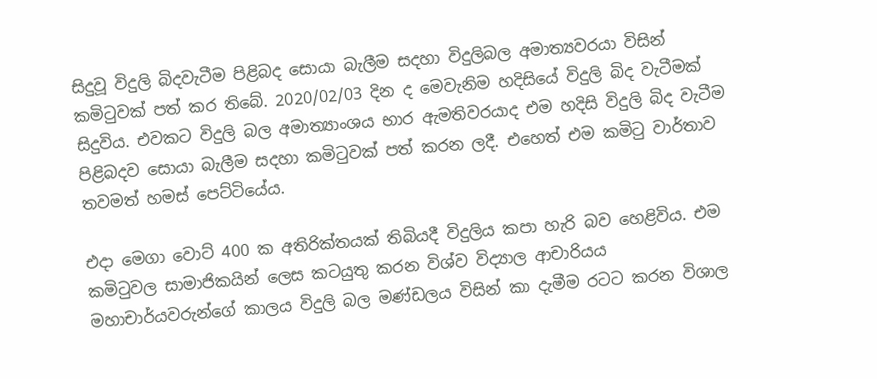සිදුවූ විදුලි බිදවැටීම පිළිබද සොයා බැලීම සදහා විදුලිබල අමාත්‍යවරයා විසින් කමිටුවක් පත් කර තිබේ. 2020/02/03 දින ද මෙවැනිම හදිසියේ විදුලි බිද වැටීමක් සිදුවිය. එවකට විදුලි බල අමාත්‍යාංශය භාර ඇමතිවරයාද එම හදිසි විදුලි බිද වැටීම පිළිබදව සොයා බැලීම සදහා කමිටුවක් පත් කරන ලදී. එහෙත් එම කමිටු වාර්තාව තවමත් හමස් පෙට්ටියේය.

එදා මෙගා වොට් 400 ක අතිරික්තයක් තිබියදී විදුලිය කපා හැරි බව හෙළිවිය. එම කමිටුවල සාමාජිකයින් ලෙස කටයුතු කරන විශ්ව විද්‍යාල ආචාරියය මහාචාර්යවරුන්ගේ කාලය විදුලි බල මණ්ඩලය විසින් කා දැමීම රටට කරන විශාල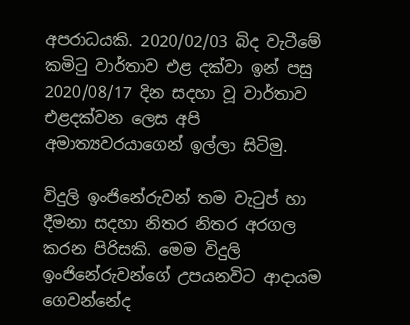අපරාධයකි. 2020/02/03 බිද වැටීමේ කමිටු වාර්තාව එළ දක්වා ඉන් පසු 2020/08/17 දින සදහා වූ වාර්තාව එළදක්වන ලෙස අපි අමාත්‍යවරයාගෙන් ඉල්ලා සිටිමු.

විදුලි ඉංජිනේරුවන් තම වැටුප් හා දීමනා සදහා නිතර නිතර අරගල කරන පිරිසකි. මෙම විදුලි ඉංජිනේරුවන්ගේ උපයනවිට ආදායම ගෙවන්නේද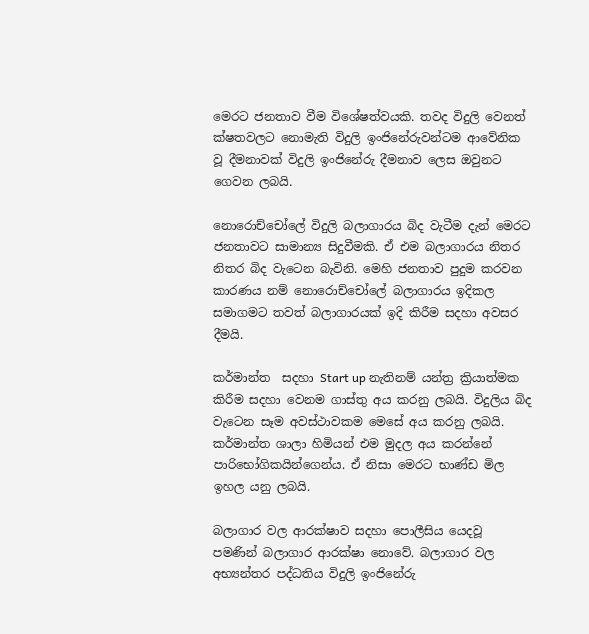මෙරට ජනතාව වීම විශේෂත්වයකි. තවද විදුලි වෙනත් ක්ෂතවලට නොමැති විදුලි ඉංජිනේරුවන්ටම ආවේනික වූ දීමනාවක් විදුලි ඉංජිනේරු දීමනාව ලෙස ඔවුනට ගෙවන ලබයි.

නොරොච්චෝලේ විදුලි බලාගාරය බිද වැටීම දැන් මෙරට ජනතාවට සාමාන්‍ය සිදුවීමකි. ඒ එම බලාගාරය නිතර නිතර බිද වැටෙන බැවිනි. මෙහි ජනතාව පුදුම කරවන කාරණය නම් නොරොච්චෝලේ බලාගාරය ඉදිකල සමාගමට තවත් බලාගාරයක් ඉදි කිරීම සදහා අවසර දීමයි.

කර්මාන්ත  සදහා Start up නැතිනම් යන්ත්‍ර ක්‍රියාත්මක කිරීම සදහා වෙනම ගාස්තු අය කරනු ලබයි. විදුලිය බිද වැටෙන සෑම අවස්ථාවකම මෙසේ අය කරනු ලබයි. කර්මාන්ත ශාලා හිමියන් එම මුදල අය කරන්නේ පාරිභෝගිකයින්ගෙන්ය. ඒ නිසා මෙරට භාණ්ඩ මිල ඉහල යනු ලබයි.

බලාගාර වල ආරක්ෂාව සදහා පොලීසිය යෙදවූ පමණින් බලාගාර ආරක්ෂා නොවේ. බලාගාර වල අභ්‍යන්තර පද්ධතිය විදුලි ඉංජිනේරු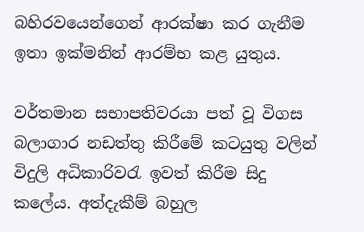බහිරවයෙන්ගෙන් ආරක්ෂා කර ගැනීම ඉතා ඉක්මනින් ආරම්භ කළ යුතුය.

වර්තමාන සභාපතිවරයා පත් වූ විගස බලාගාර නඩත්තු කිරීමේ කටයුතු වලින් විදුලි අධිකාරිවරැ ඉවත් කිරීම සිදු කලේය. අත්දැකීම් බහුල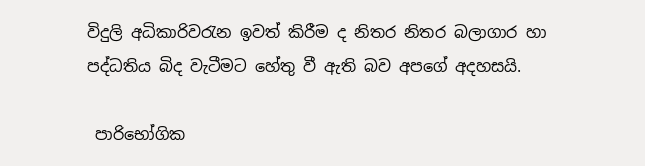විදුලි අධිකාරිවරැන ඉවත් කිරීම ද නිතර නිතර බලාගාර හා පද්ධතිය බිද වැටීමට හේතු වී ඇති බව අපගේ අදහසයි.

 පාරිභෝගික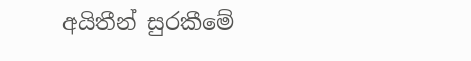අයිතීන් සුරකීමේ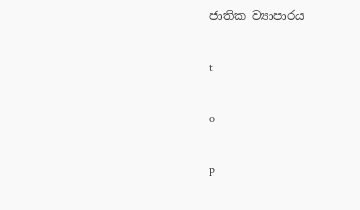ජාතික ව්‍යාපාරය

t

o

p